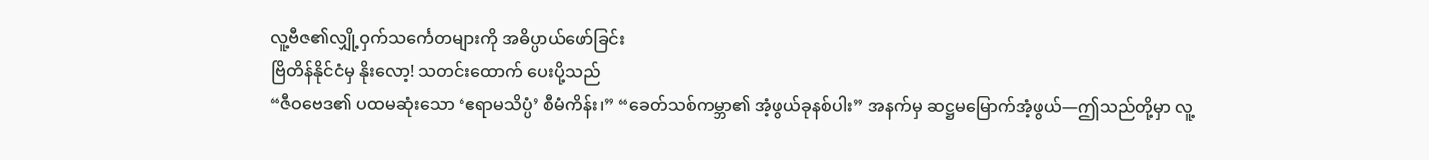လူ့ဗီဇ၏လျှို့ဝှက်သင်္ကေတများကို အဓိပ္ပာယ်ဖော်ခြင်း
ဗြိတိန်နိုင်ငံမှ နိုးလော့! သတင်းထောက် ပေးပို့သည်
“ဇီဝဗေဒ၏ ပထမဆုံးသော ‘ဧရာမသိပ္ပံ’ စီမံကိန်း၊” “ခေတ်သစ်ကမ္ဘာ၏ အံ့ဖွယ်ခုနစ်ပါး” အနက်မှ ဆဋ္ဌမမြောက်အံ့ဖွယ်—ဤသည်တို့မှာ လူ့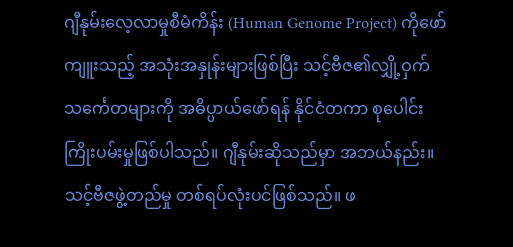ဂျီနုမ်းလေ့လာမှုစီမံကိန်း (Human Genome Project) ကိုဖော်ကျူးသည့် အသုံးအနှုန်းများဖြစ်ပြီး သင့်ဗီဇ၏လျှို့ဝှက်သင်္ကေတများကို အဓိပ္ပာယ်ဖော်ရန် နိုင်ငံတကာ စုပေါင်းကြိုးပမ်းမှုဖြစ်ပါသည်။ ဂျီနုမ်းဆိုသည်မှာ အဘယ်နည်း။ သင့်ဗီဇဖွဲ့တည်မှု တစ်ရပ်လုံးပင်ဖြစ်သည်။ ဖ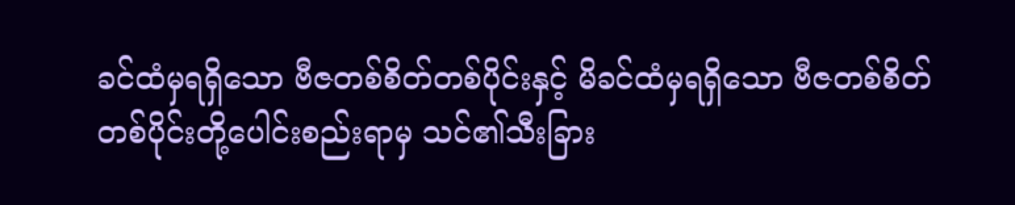ခင်ထံမှရရှိသော ဗီဇတစ်စိတ်တစ်ပိုင်းနှင့် မိခင်ထံမှရရှိသော ဗီဇတစ်စိတ်တစ်ပိုင်းတို့ပေါင်းစည်းရာမှ သင်၏သီးခြား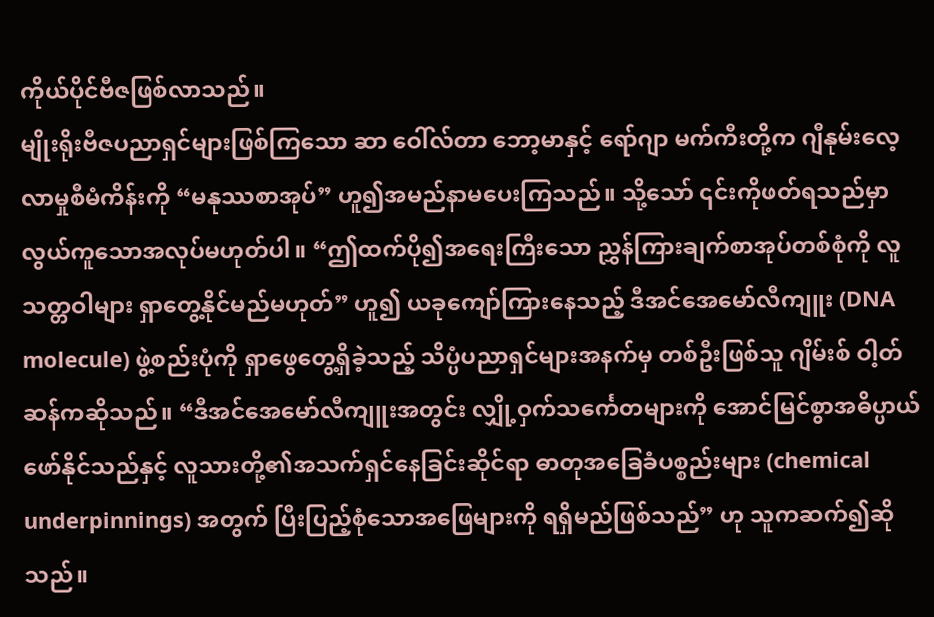ကိုယ်ပိုင်ဗီဇဖြစ်လာသည်။
မျိုးရိုးဗီဇပညာရှင်များဖြစ်ကြသော ဆာ ဝေါ်လ်တာ ဘော့မာနှင့် ရော်ဂျာ မက်ကီးတို့က ဂျီနုမ်းလေ့လာမှုစီမံကိန်းကို “မနုဿစာအုပ်” ဟူ၍အမည်နာမပေးကြသည်။ သို့သော် ၎င်းကိုဖတ်ရသည်မှာ လွယ်ကူသောအလုပ်မဟုတ်ပါ။ “ဤထက်ပို၍အရေးကြီးသော ညွှန်ကြားချက်စာအုပ်တစ်စုံကို လူသတ္တဝါများ ရှာတွေ့နိုင်မည်မဟုတ်” ဟူ၍ ယခုကျော်ကြားနေသည့် ဒီအင်အေမော်လီကျူး (DNA molecule) ဖွဲ့စည်းပုံကို ရှာဖွေတွေ့ရှိခဲ့သည့် သိပ္ပံပညာရှင်များအနက်မှ တစ်ဦးဖြစ်သူ ဂျိမ်းစ် ဝါ့တ်ဆန်ကဆိုသည်။ “ဒီအင်အေမော်လီကျူးအတွင်း လျှို့ဝှက်သင်္ကေတများကို အောင်မြင်စွာအဓိပ္ပာယ်ဖော်နိုင်သည်နှင့် လူသားတို့၏အသက်ရှင်နေခြင်းဆိုင်ရာ ဓာတုအခြေခံပစ္စည်းများ (chemical underpinnings) အတွက် ပြီးပြည့်စုံသောအဖြေများကို ရရှိမည်ဖြစ်သည်” ဟု သူကဆက်၍ဆိုသည်။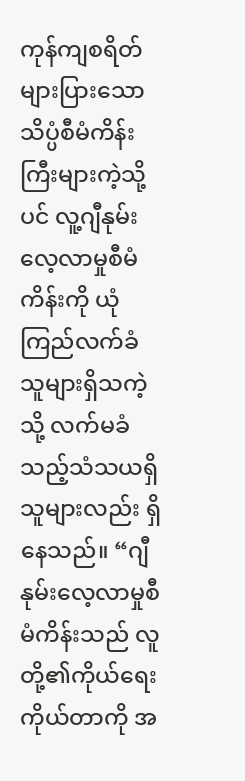ကုန်ကျစရိတ်များပြားသော သိပ္ပံစီမံကိန်းကြီးများကဲ့သို့ပင် လူ့ဂျီနုမ်းလေ့လာမှုစီမံကိန်းကို ယုံကြည်လက်ခံသူများရှိသကဲ့သို့ လက်မခံသည့်သံသယရှိသူများလည်း ရှိနေသည်။ “ဂျီနုမ်းလေ့လာမှုစီမံကိန်းသည် လူတို့၏ကိုယ်ရေးကိုယ်တာကို အ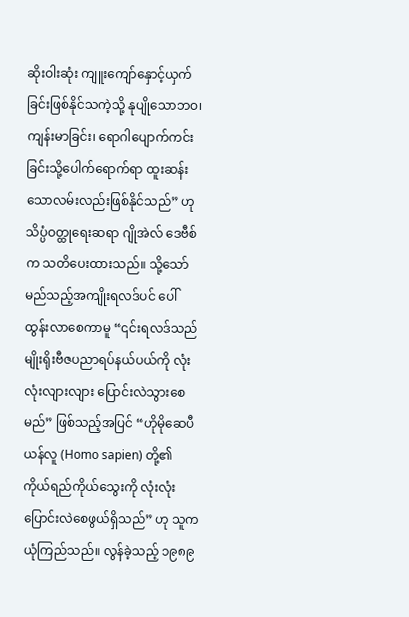ဆိုးဝါးဆုံး ကျူးကျော်နှောင့်ယှက်ခြင်းဖြစ်နိုင်သကဲ့သို့ နုပျိုသောဘဝ၊ ကျန်းမာခြင်း၊ ရောဂါပျောက်ကင်းခြင်းသို့ပေါက်ရောက်ရာ ထူးဆန်းသောလမ်းလည်းဖြစ်နိုင်သည်” ဟုသိပ္ပံဝတ္ထုရေးဆရာ ဂျိုအဲလ် ဒေဗီစ်က သတိပေးထားသည်။ သို့သော် မည်သည့်အကျိုးရလဒ်ပင် ပေါ်ထွန်းလာစေကာမူ “၎င်းရလဒ်သည် မျိုးရိုးဗီဇပညာရပ်နယ်ပယ်ကို လုံးလုံးလျားလျား ပြောင်းလဲသွားစေမည်” ဖြစ်သည့်အပြင် “ဟိုမိုဆေပီယန်လူ (Homo sapien) တို့၏ကိုယ်ရည်ကိုယ်သွေးကို လုံးလုံးပြောင်းလဲစေဖွယ်ရှိသည်” ဟု သူကယုံကြည်သည်။ လွန်ခဲ့သည့် ၁၉၈၉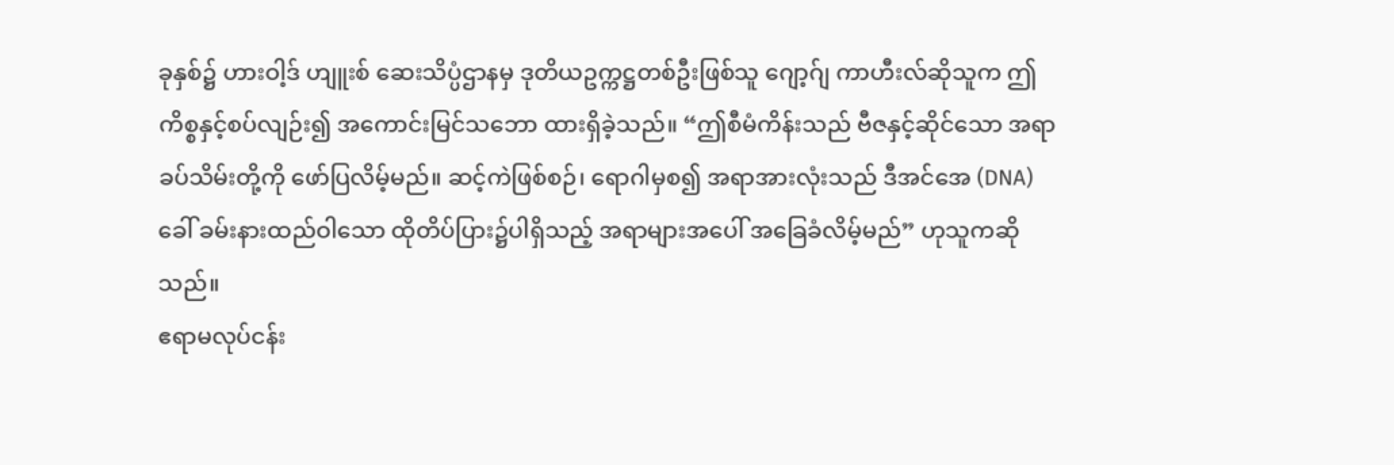ခုနှစ်၌ ဟားဝါ့ဒ် ဟျူးစ် ဆေးသိပ္ပံဌာနမှ ဒုတိယဥက္ကဋ္ဌတစ်ဦးဖြစ်သူ ဂျော့ဂ်ျ ကာဟီးလ်ဆိုသူက ဤကိစ္စနှင့်စပ်လျဉ်း၍ အကောင်းမြင်သဘော ထားရှိခဲ့သည်။ “ဤစီမံကိန်းသည် ဗီဇနှင့်ဆိုင်သော အရာခပ်သိမ်းတို့ကို ဖော်ပြလိမ့်မည်။ ဆင့်ကဲဖြစ်စဉ်၊ ရောဂါမှစ၍ အရာအားလုံးသည် ဒီအင်အေ (DNA) ခေါ် ခမ်းနားထည်ဝါသော ထိုတိပ်ပြား၌ပါရှိသည့် အရာများအပေါ် အခြေခံလိမ့်မည်” ဟုသူကဆိုသည်။
ဧရာမလုပ်ငန်း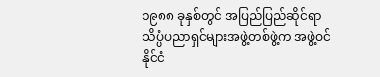၁၉၈၈ ခုနှစ်တွင် အပြည်ပြည်ဆိုင်ရာ သိပ္ပံပညာရှင်များအဖွဲ့တစ်ဖွဲ့က အဖွဲ့ဝင်နိုင်ငံ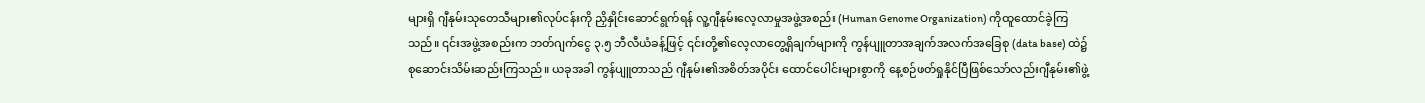များရှိ ဂျီနုမ်းသုတေသီများ၏လုပ်ငန်းကို ညှိနှိုင်းဆောင်ရွက်ရန် လူ့ဂျီနုမ်းလေ့လာမှုအဖွဲ့အစည်း (Human Genome Organization) ကိုထူထောင်ခဲ့ကြသည်။ ၎င်းအဖွဲ့အစည်းက ဘတ်ဂျက်ငွေ ၃.၅ ဘီလီယံခန့်ဖြင့် ၎င်းတို့၏လေ့လာတွေ့ရှိချက်များကို ကွန်ပျူတာအချက်အလက်အခြေစု (data base) ထဲ၌ စုဆောင်းသိမ်းဆည်းကြသည်။ ယခုအခါ ကွန်ပျူတာသည် ဂျီနုမ်း၏အစိတ်အပိုင်း ထောင်ပေါင်းများစွာကို နေ့စဉ်ဖတ်ရှုနိုင်ပြီဖြစ်သော်လည်းဂျီနုမ်း၏ဖွဲ့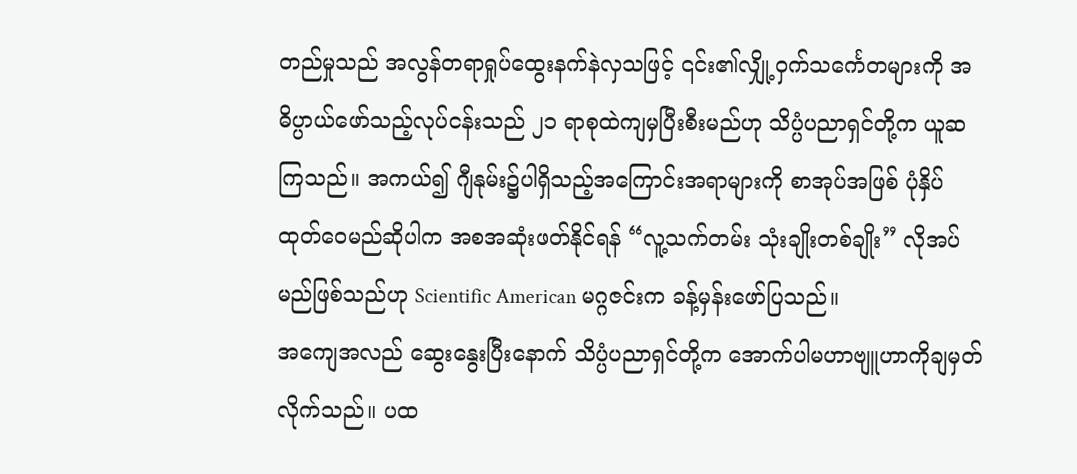တည်မှုသည် အလွန်တရာရှုပ်ထွေးနက်နဲလှသဖြင့် ၎င်း၏လျှို့ဝှက်သင်္ကေတများကို အဓိပ္ပာယ်ဖော်သည့်လုပ်ငန်းသည် ၂၁ ရာစုထဲကျမှပြီးစီးမည်ဟု သိပ္ပံပညာရှင်တို့က ယူဆကြသည်။ အကယ်၍ ဂျီနုမ်း၌ပါရှိသည့်အကြောင်းအရာများကို စာအုပ်အဖြစ် ပုံနှိပ်ထုတ်ဝေမည်ဆိုပါက အစအဆုံးဖတ်နိုင်ရန် “လူ့သက်တမ်း သုံးချိုးတစ်ချိုး” လိုအပ်မည်ဖြစ်သည်ဟု Scientific American မဂ္ဂဇင်းက ခန့်မှန်းဖော်ပြသည်။
အကျေအလည် ဆွေးနွေးပြီးနောက် သိပ္ပံပညာရှင်တို့က အောက်ပါမဟာဗျူဟာကိုချမှတ်လိုက်သည်။ ပထ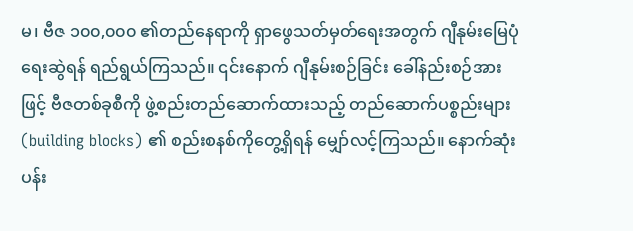မ၊ ဗီဇ ၁၀၀,၀၀၀ ၏တည်နေရာကို ရှာဖွေသတ်မှတ်ရေးအတွက် ဂျီနုမ်းမြေပုံရေးဆွဲရန် ရည်ရွယ်ကြသည်။ ၎င်းနောက် ဂျီနုမ်းစဉ်ခြင်း ခေါ်နည်းစဉ်အားဖြင့် ဗီဇတစ်ခုစီကို ဖွဲ့စည်းတည်ဆောက်ထားသည့် တည်ဆောက်ပစ္စည်းများ (building blocks) ၏ စည်းစနစ်ကိုတွေ့ရှိရန် မျှော်လင့်ကြသည်။ နောက်ဆုံးပန်း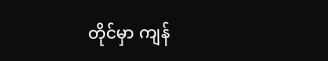တိုင်မှာ ကျန်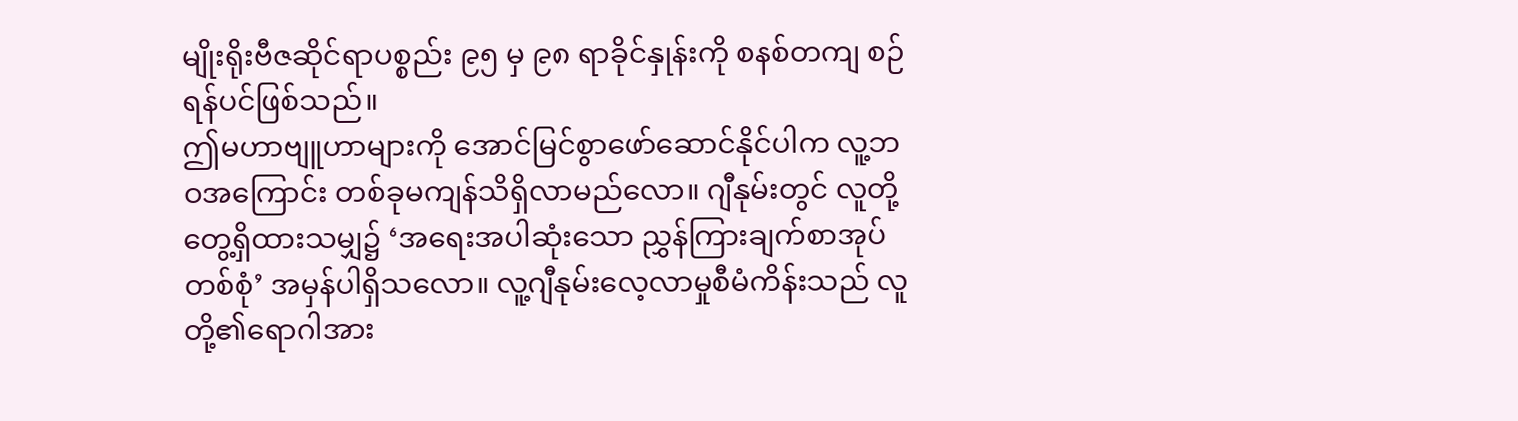မျိုးရိုးဗီဇဆိုင်ရာပစ္စည်း ၉၅ မှ ၉၈ ရာခိုင်နှုန်းကို စနစ်တကျ စဉ်ရန်ပင်ဖြစ်သည်။
ဤမဟာဗျူဟာများကို အောင်မြင်စွာဖော်ဆောင်နိုင်ပါက လူ့ဘဝအကြောင်း တစ်ခုမကျန်သိရှိလာမည်လော။ ဂျီနုမ်းတွင် လူတို့တွေ့ရှိထားသမျှ၌ ‘အရေးအပါဆုံးသော ညွှန်ကြားချက်စာအုပ်တစ်စုံ’ အမှန်ပါရှိသလော။ လူ့ဂျီနုမ်းလေ့လာမှုစီမံကိန်းသည် လူတို့၏ရောဂါအား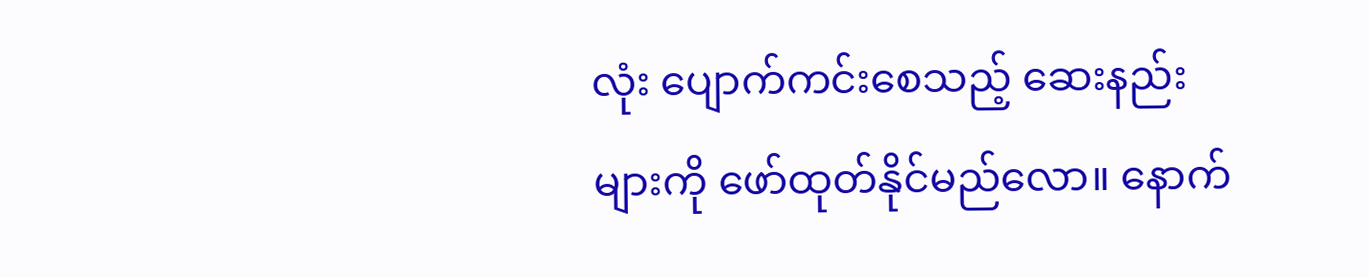လုံး ပျောက်ကင်းစေသည့် ဆေးနည်းများကို ဖော်ထုတ်နိုင်မည်လော။ နောက်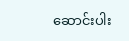ဆောင်းပါး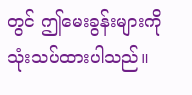တွင် ဤမေးခွန်းများကို သုံးသပ်ထားပါသည်။